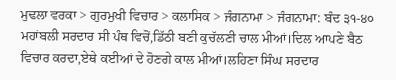ਮੁਢਲਾ ਵਰਕਾ > ਗੁਰਮੁਖੀ ਵਿਚਾਰ > ਕਲਾਸਿਕ > ਜੰਗਨਾਮਾ > ਜੰਗਨਾਮਾ: ਬੰਦ ੩੧-੪੦
ਮਹਾਂਬਲੀ ਸਰਦਾਰ ਸੀ ਪੰਥ ਵਿਚੋਂ,ਡਿੱਠੀ ਬਣੀ ਕੁਚੱਲਣੀ ਚਾਲ ਮੀਆਂ।ਦਿਲ ਆਪਣੇ ਬੈਠ ਵਿਚਾਰ ਕਰਦਾ,ਏਥੇ ਕਈਆਂ ਦੇ ਹੋਣਗੇ ਕਾਲ ਮੀਆਂ।ਲਹਿਣਾ ਸਿੰਘ ਸਰਦਾਰ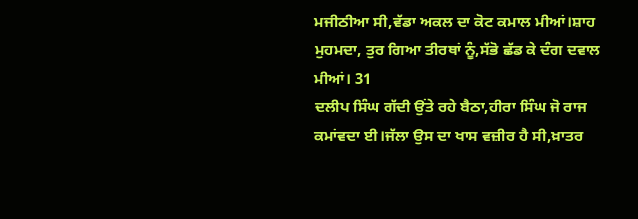ਮਜੀਠੀਆ ਸੀ,ਵੱਡਾ ਅਕਲ ਦਾ ਕੋਟ ਕਮਾਲ ਮੀਆਂ।ਸ਼ਾਹ ਮੁਹਮਦਾ, ਤੁਰ ਗਿਆ ਤੀਰਥਾਂ ਨੂੰ,ਸੱਭੋ ਛੱਡ ਕੇ ਦੰਗ ਦਵਾਲ ਮੀਆਂ। 31
ਦਲੀਪ ਸਿੰਘ ਗੱਦੀ ਉਂਤੇ ਰਹੇ ਬੈਠਾ,ਹੀਰਾ ਸਿੰਘ ਜੋ ਰਾਜ ਕਮਾਂਵਦਾ ਈ।ਜੱਲਾ ਉਸ ਦਾ ਖਾਸ ਵਜ਼ੀਰ ਹੈ ਸੀ,ਖ਼ਾਤਰ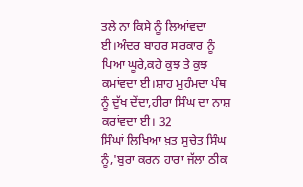ਤਲੇ ਨਾ ਕਿਸੇ ਨੂੰ ਲਿਆਂਵਦਾ ਈ।ਅੰਦਰ ਬਾਹਰ ਸਰਕਾਰ ਨੂੰ ਪਿਆ ਘੂਰੇ,ਕਹੇ ਕੁਝ ਤੇ ਕੁਝ ਕਮਾਂਵਦਾ ਈ।ਸ਼ਾਹ ਮੁਹੰਮਦਾ ਪੰਥ ਨੂੰ ਦੁੱਖ ਦੇਂਦਾ,ਹੀਰਾ ਸਿੰਘ ਦਾ ਨਾਸ਼ ਕਰਾਂਵਦਾ ਈ। 32
ਸਿੰਘਾਂ ਲਿਖਿਆ ਖ਼ਤ ਸੁਚੇਤ ਸਿੰਘ ਨੂੰ,'ਬੁਰਾ ਕਰਨ ਹਾਰਾ ਜੱਲਾ ਠੀਕ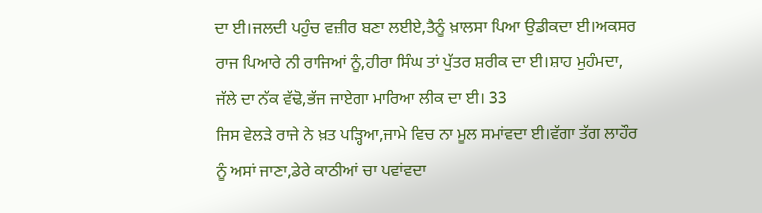ਦਾ ਈ।ਜਲਦੀ ਪਹੁੰਚ ਵਜ਼ੀਰ ਬਣਾ ਲਈਏ,ਤੈਨੂੰ ਖ਼ਾਲਸਾ ਪਿਆ ਉਡੀਕਦਾ ਈ।ਅਕਸਰ ਰਾਜ ਪਿਆਰੇ ਨੀ ਰਾਜਿਆਂ ਨੂੰ,ਹੀਰਾ ਸਿੰਘ ਤਾਂ ਪੁੱਤਰ ਸ਼ਰੀਕ ਦਾ ਈ।ਸ਼ਾਹ ਮੁਹੰਮਦਾ, ਜੱਲੇ ਦਾ ਨੱਕ ਵੱਢੋ,ਭੱਜ ਜਾਏਗਾ ਮਾਰਿਆ ਲੀਕ ਦਾ ਈ। 33
ਜਿਸ ਵੇਲੜੇ ਰਾਜੇ ਨੇ ਖ਼ਤ ਪੜ੍ਹਿਆ,ਜਾਮੇ ਵਿਚ ਨਾ ਮੂਲ ਸਮਾਂਵਦਾ ਈ।ਵੱਗਾ ਤੱਗ ਲਾਹੌਰ ਨੂੰ ਅਸਾਂ ਜਾਣਾ,ਡੇਰੇ ਕਾਠੀਆਂ ਚਾ ਪਵਾਂਵਦਾ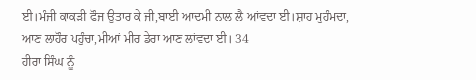ਈ।ਮੰਜੀ ਕਾਕੜੀ ਫੌਜ ਉਤਾਰ ਕੇ ਜੀ,ਬਾਈ ਆਦਮੀ ਨਾਲ ਲੈ ਆਂਵਦਾ ਈ।ਸ਼ਾਹ ਮੁਹੰਮਦਾ, ਆਣ ਲਾਹੌਰ ਪਹੁੰਚਾ,ਮੀਆਂ ਮੀਰ ਡੇਰਾ ਆਣ ਲਾਂਵਦਾ ਈ। 34
ਹੀਰਾ ਸਿੰਘ ਨੂੰ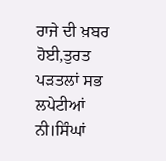ਰਾਜੇ ਦੀ ਖ਼ਬਰ ਹੋਈ,ਤੁਰਤ ਪੜਤਲਾਂ ਸਭ ਲਪੇਟੀਆਂ ਨੀ।ਸਿੰਘਾਂ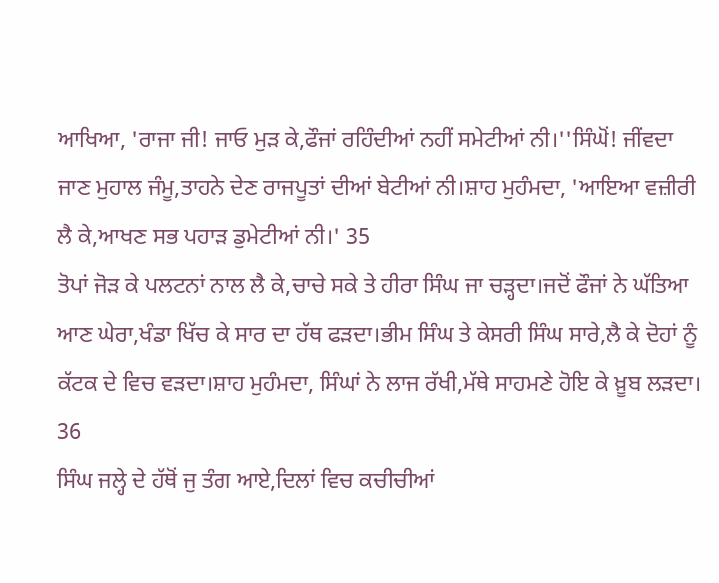ਆਖਿਆ, 'ਰਾਜਾ ਜੀ! ਜਾਓ ਮੁੜ ਕੇ,ਫੌਜਾਂ ਰਹਿੰਦੀਆਂ ਨਹੀਂ ਸਮੇਟੀਆਂ ਨੀ।''ਸਿੰਘੋਂ! ਜੀਂਵਦਾ ਜਾਣ ਮੁਹਾਲ ਜੰਮੂ,ਤਾਹਨੇ ਦੇਣ ਰਾਜਪੂਤਾਂ ਦੀਆਂ ਬੇਟੀਆਂ ਨੀ।ਸ਼ਾਹ ਮੁਹੰਮਦਾ, 'ਆਇਆ ਵਜ਼ੀਰੀ ਲੈ ਕੇ,ਆਖਣ ਸਭ ਪਹਾੜ ਡੁਮੇਟੀਆਂ ਨੀ।' 35
ਤੋਪਾਂ ਜੋੜ ਕੇ ਪਲਟਨਾਂ ਨਾਲ ਲੈ ਕੇ,ਚਾਚੇ ਸਕੇ ਤੇ ਹੀਰਾ ਸਿੰਘ ਜਾ ਚੜ੍ਹਦਾ।ਜਦੋਂ ਫੌਜਾਂ ਨੇ ਘੱਤਿਆ ਆਣ ਘੇਰਾ,ਖੰਡਾ ਖਿੱਚ ਕੇ ਸਾਰ ਦਾ ਹੱਥ ਫੜਦਾ।ਭੀਮ ਸਿੰਘ ਤੇ ਕੇਸਰੀ ਸਿੰਘ ਸਾਰੇ,ਲੈ ਕੇ ਦੋਹਾਂ ਨੂੰ ਕੱਟਕ ਦੇ ਵਿਚ ਵੜਦਾ।ਸ਼ਾਹ ਮੁਹੰਮਦਾ, ਸਿੰਘਾਂ ਨੇ ਲਾਜ ਰੱਖੀ,ਮੱਥੇ ਸਾਹਮਣੇ ਹੋਇ ਕੇ ਖ਼ੂਬ ਲੜਦਾ। 36
ਸਿੰਘ ਜਲ੍ਹੇ ਦੇ ਹੱਥੋਂ ਜੁ ਤੰਗ ਆਏ,ਦਿਲਾਂ ਵਿਚ ਕਚੀਚੀਆਂ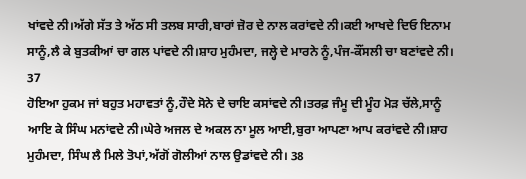ਖਾਂਵਦੇ ਨੀ।ਅੱਗੇ ਸੱਤ ਤੇ ਅੱਠ ਸੀ ਤਲਬ ਸਾਰੀ,ਬਾਰਾਂ ਜ਼ੋਰ ਦੇ ਨਾਲ ਕਰਾਂਵਦੇ ਨੀ।ਕਈ ਆਖਦੇ ਦਿਓ ਇਨਾਮ ਸਾਨੂੰ,ਲੈ ਕੇ ਬੁਤਕੀਆਂ ਚਾ ਗਲ ਪਾਂਵਦੇ ਨੀ।ਸ਼ਾਹ ਮੁਹੰਮਦਾ, ਜਲ੍ਹੇ ਦੇ ਮਾਰਨੇ ਨੂੰ,ਪੰਜ-ਕੌਂਸਲੀ ਚਾ ਬਣਾਂਵਦੇ ਨੀ। 37
ਹੋਇਆ ਹੁਕਮ ਜਾਂ ਬਹੁਤ ਮਹਾਵਤਾਂ ਨੂੰ,ਹੌਦੇ ਸੋਨੇ ਦੇ ਚਾਇ ਕਸਾਂਵਦੇ ਨੀ।ਤਰਫ਼ ਜੰਮੂ ਦੀ ਮੂੰਹ ਮੋੜ ਚੱਲੇ,ਸਾਨੂੰ ਆਇ ਕੇ ਸਿੰਘ ਮਨਾਂਵਦੇ ਨੀ।ਘੇਰੇ ਅਜਲ ਦੇ ਅਕਲ ਨਾ ਮੂਲ ਆਈ,ਬੁਰਾ ਆਪਣਾ ਆਪ ਕਰਾਂਵਦੇ ਨੀ।ਸ਼ਾਹ ਮੁਹੰਮਦਾ, ਸਿੰਘ ਲੈ ਮਿਲੇ ਤੋਪਾਂ,ਅੱਗੋਂ ਗੋਲੀਆਂ ਨਾਲ ਉਡਾਂਵਦੇ ਨੀ। 38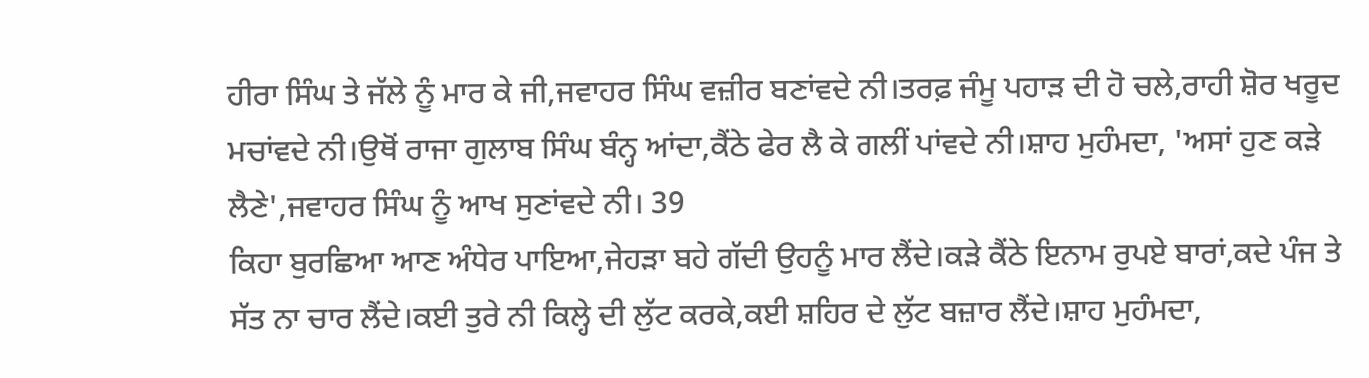ਹੀਰਾ ਸਿੰਘ ਤੇ ਜੱਲੇ ਨੂੰ ਮਾਰ ਕੇ ਜੀ,ਜਵਾਹਰ ਸਿੰਘ ਵਜ਼ੀਰ ਬਣਾਂਵਦੇ ਨੀ।ਤਰਫ਼ ਜੰਮੂ ਪਹਾੜ ਦੀ ਹੋ ਚਲੇ,ਰਾਹੀ ਸ਼ੋਰ ਖਰੂਦ ਮਚਾਂਵਦੇ ਨੀ।ਉਥੋਂ ਰਾਜਾ ਗੁਲਾਬ ਸਿੰਘ ਬੰਨ੍ਹ ਆਂਦਾ,ਕੈਂਠੇ ਫੇਰ ਲੈ ਕੇ ਗਲੀਂ ਪਾਂਵਦੇ ਨੀ।ਸ਼ਾਹ ਮੁਹੰਮਦਾ, 'ਅਸਾਂ ਹੁਣ ਕੜੇ ਲੈਣੇ',ਜਵਾਹਰ ਸਿੰਘ ਨੂੰ ਆਖ ਸੁਣਾਂਵਦੇ ਨੀ। 39
ਕਿਹਾ ਬੁਰਛਿਆ ਆਣ ਅੰਧੇਰ ਪਾਇਆ,ਜੇਹੜਾ ਬਹੇ ਗੱਦੀ ਉਹਨੂੰ ਮਾਰ ਲੈਂਦੇ।ਕੜੇ ਕੈਂਠੇ ਇਨਾਮ ਰੁਪਏ ਬਾਰਾਂ,ਕਦੇ ਪੰਜ ਤੇ ਸੱਤ ਨਾ ਚਾਰ ਲੈਂਦੇ।ਕਈ ਤੁਰੇ ਨੀ ਕਿਲ੍ਹੇ ਦੀ ਲੁੱਟ ਕਰਕੇ,ਕਈ ਸ਼ਹਿਰ ਦੇ ਲੁੱਟ ਬਜ਼ਾਰ ਲੈਂਦੇ।ਸ਼ਾਹ ਮੁਹੰਮਦਾ,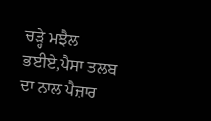ਚੜ੍ਹੇ ਮਝੈਲ ਭਈਏ,ਪੈਸਾ ਤਲਬ ਦਾ ਨਾਲ ਪੈਜ਼ਾਰ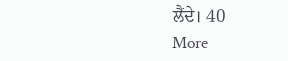ਲੈਂਦੇ। 40
More